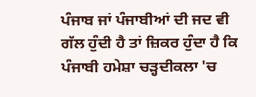ਪੰਜਾਬ ਜਾਂ ਪੰਜਾਬੀਆਂ ਦੀ ਜਦ ਵੀ ਗੱਲ ਹੁੰਦੀ ਹੈ ਤਾਂ ਜ਼ਿਕਰ ਹੁੰਦਾ ਹੈ ਕਿ ਪੰਜਾਬੀ ਹਮੇਸ਼ਾ ਚੜ੍ਹਦੀਕਲਾ 'ਚ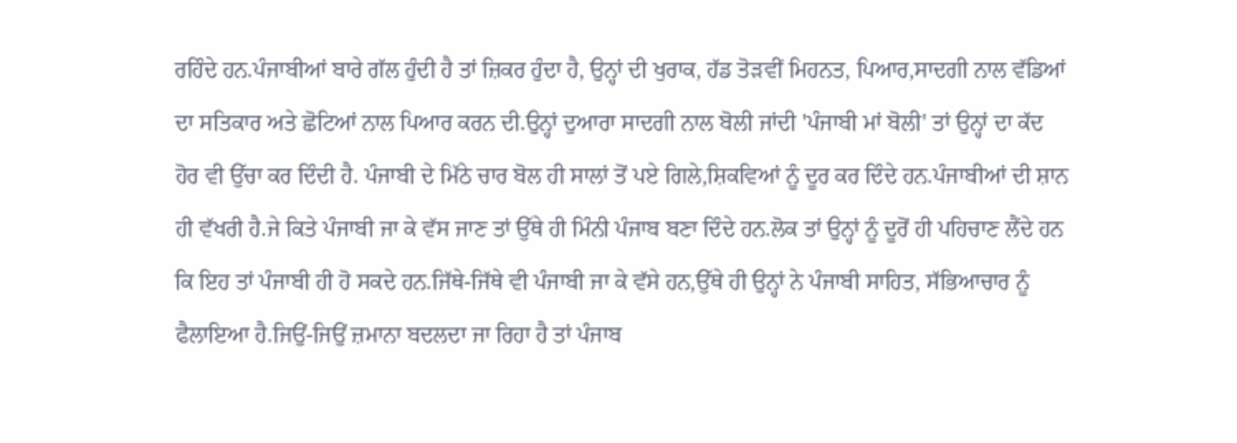ਰਹਿੰਦੇ ਹਨ.ਪੰਜਾਬੀਆਂ ਬਾਰੇ ਗੱਲ ਹੁੰਦੀ ਹੈ ਤਾਂ ਜ਼ਿਕਰ ਹੁੰਦਾ ਹੈ, ਉਨ੍ਹਾਂ ਦੀ ਖੁਰਾਕ, ਹੱਡ ਤੋੜਵੀਂ ਮਿਹਨਤ, ਪਿਆਰ,ਸਾਦਗੀ ਨਾਲ ਵੱਡਿਆਂ ਦਾ ਸਤਿਕਾਰ ਅਤੇ ਛੋਟਿਆਂ ਨਾਲ ਪਿਆਰ ਕਰਨ ਦੀ.ਉਨ੍ਹਾਂ ਦੁਆਰਾ ਸਾਦਗੀ ਨਾਲ ਬੋਲੀ ਜਾਂਦੀ 'ਪੰਜਾਬੀ ਮਾਂ ਬੋਲੀ' ਤਾਂ ਉਨ੍ਹਾਂ ਦਾ ਕੱਦ ਹੋਰ ਵੀ ਉੱਚਾ ਕਰ ਦਿੰਦੀ ਹੈ. ਪੰਜਾਬੀ ਦੇ ਮਿੱਠੇ ਚਾਰ ਬੋਲ ਹੀ ਸਾਲਾਂ ਤੋਂ ਪਏ ਗਿਲੇ,ਸ਼ਿਕਵਿਆਂ ਨੂੰ ਦੂਰ ਕਰ ਦਿੰਦੇ ਹਨ.ਪੰਜਾਬੀਆਂ ਦੀ ਸ਼ਾਨ ਹੀ ਵੱਖਰੀ ਹੈ.ਜੇ ਕਿਤੇ ਪੰਜਾਬੀ ਜਾ ਕੇ ਵੱਸ ਜਾਣ ਤਾਂ ਉੱਥੇ ਹੀ ਮਿੰਨੀ ਪੰਜਾਬ ਬਣਾ ਦਿੰਦੇ ਹਨ.ਲੋਕ ਤਾਂ ਉਨ੍ਹਾਂ ਨੂੰ ਦੂਰੋਂ ਹੀ ਪਹਿਚਾਣ ਲੈਂਦੇ ਹਨ ਕਿ ਇਹ ਤਾਂ ਪੰਜਾਬੀ ਹੀ ਹੋ ਸਕਦੇ ਹਨ.ਜਿੱਥੇ-ਜਿੱਥੇ ਵੀ ਪੰਜਾਬੀ ਜਾ ਕੇ ਵੱਸੇ ਹਨ,ਉੱਥੇ ਹੀ ਉਨ੍ਹਾਂ ਨੇ ਪੰਜਾਬੀ ਸਾਹਿਤ, ਸੱਭਿਆਚਾਰ ਨੂੰ ਫੈਲਾਇਆ ਹੈ.ਜਿਉਂ-ਜਿਉਂ ਜ਼ਮਾਨਾ ਬਦਲਦਾ ਜਾ ਰਿਹਾ ਹੈ ਤਾਂ ਪੰਜਾਬ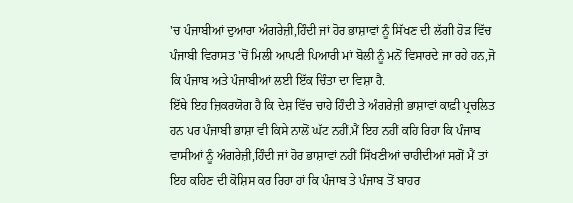'ਚ ਪੰਜਾਬੀਆਂ ਦੁਆਰਾ ਅੰਗਰੇਜ਼ੀ,ਹਿੰਦੀ ਜਾਂ ਹੋਰ ਭਾਸ਼ਾਵਾਂ ਨੂੰ ਸਿੱਖਣ ਦੀ ਲੱਗੀ ਹੋੜ ਵਿੱਚ ਪੰਜਾਬੀ ਵਿਰਾਸਤ 'ਚੋਂ ਮਿਲੀ ਆਪਣੀ ਪਿਆਰੀ ਮਾਂ ਬੋਲੀ ਨੂੰ ਮਨੋਂ ਵਿਸਾਰਦੇ ਜਾ ਰਹੇ ਹਨ,ਜੋ ਕਿ ਪੰਜਾਬ ਅਤੇ ਪੰਜਾਬੀਆਂ ਲਈ ਇੱਕ ਚਿੰਤਾ ਦਾ ਵਿਸ਼ਾ ਹੈ.
ਇੱਥੇ ਇਹ ਜ਼ਿਕਰਯੋਗ ਹੈ ਕਿ ਦੇਸ਼ ਵਿੱਚ ਚਾਹੇ ਹਿੰਦੀ ਤੇ ਅੰਗਰੇਜ਼ੀ ਭਾਸ਼ਾਵਾਂ ਕਾਫ਼ੀ ਪ੍ਰਚਲਿਤ ਹਨ ਪਰ ਪੰਜਾਬੀ ਭਾਸ਼ਾ ਵੀ ਕਿਸੇ ਨਾਲੋਂ ਘੱਟ ਨਹੀਂ.ਮੈਂ ਇਹ ਨਹੀਂ ਕਹਿ ਰਿਹਾ ਕਿ ਪੰਜਾਬ ਵਾਸੀਆਂ ਨੂੰ ਅੰਗਰੇਜ਼ੀ,ਹਿੰਦੀ ਜਾਂ ਹੋਰ ਭਾਸ਼ਾਵਾਂ ਨਹੀਂ ਸਿੱਖਣੀਆਂ ਚਾਹੀਦੀਆਂ ਸਗੋਂ ਮੈਂ ਤਾਂ ਇਹ ਕਹਿਣ ਦੀ ਕੋਸ਼ਿਸ ਕਰ ਰਿਹਾ ਹਾਂ ਕਿ ਪੰਜਾਬ ਤੇ ਪੰਜਾਬ ਤੋਂ ਬਾਹਰ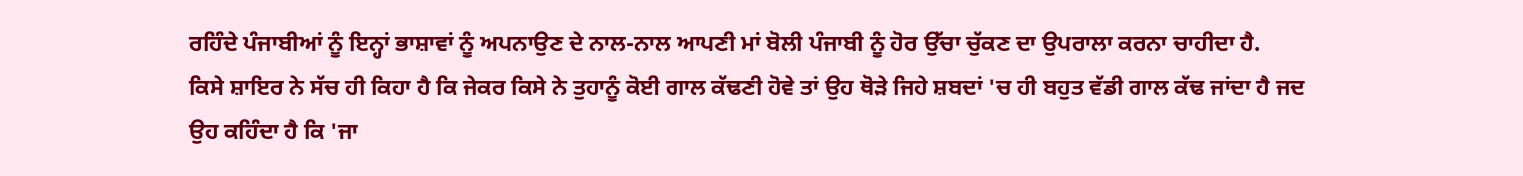ਰਹਿੰਦੇ ਪੰਜਾਬੀਆਂ ਨੂੰ ਇਨ੍ਹਾਂ ਭਾਸ਼ਾਵਾਂ ਨੂੰ ਅਪਨਾਉਣ ਦੇ ਨਾਲ-ਨਾਲ ਆਪਣੀ ਮਾਂ ਬੋਲੀ ਪੰਜਾਬੀ ਨੂੰ ਹੋਰ ਉੱਚਾ ਚੁੱਕਣ ਦਾ ਉਪਰਾਲਾ ਕਰਨਾ ਚਾਹੀਦਾ ਹੈ.
ਕਿਸੇ ਸ਼ਾਇਰ ਨੇ ਸੱਚ ਹੀ ਕਿਹਾ ਹੈ ਕਿ ਜੇਕਰ ਕਿਸੇ ਨੇ ਤੁਹਾਨੂੰ ਕੋਈ ਗਾਲ ਕੱਢਣੀ ਹੋਵੇ ਤਾਂ ਉਹ ਥੋੜੇ ਜਿਹੇ ਸ਼ਬਦਾਂ 'ਚ ਹੀ ਬਹੁਤ ਵੱਡੀ ਗਾਲ ਕੱਢ ਜਾਂਦਾ ਹੈ ਜਦ ਉਹ ਕਹਿੰਦਾ ਹੈ ਕਿ 'ਜਾ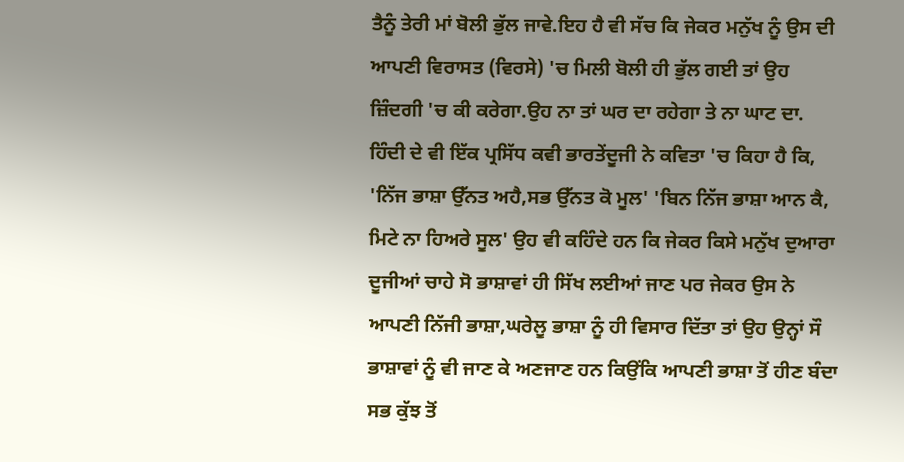ਤੈਨੂੰ ਤੇਰੀ ਮਾਂ ਬੋਲੀ ਭੁੱਲ ਜਾਵੇ.ਇਹ ਹੈ ਵੀ ਸੱਚ ਕਿ ਜੇਕਰ ਮਨੁੱਖ ਨੂੰ ਉਸ ਦੀ ਆਪਣੀ ਵਿਰਾਸਤ (ਵਿਰਸੇ) 'ਚ ਮਿਲੀ ਬੋਲੀ ਹੀ ਭੁੱਲ ਗਈ ਤਾਂ ਉਹ ਜ਼ਿੰਦਗੀ 'ਚ ਕੀ ਕਰੇਗਾ.ਉਹ ਨਾ ਤਾਂ ਘਰ ਦਾ ਰਹੇਗਾ ਤੇ ਨਾ ਘਾਟ ਦਾ. ਹਿੰਦੀ ਦੇ ਵੀ ਇੱਕ ਪ੍ਰਸਿੱਧ ਕਵੀ ਭਾਰਤੇਂਦੂਜੀ ਨੇ ਕਵਿਤਾ 'ਚ ਕਿਹਾ ਹੈ ਕਿ, 'ਨਿੱਜ ਭਾਸ਼ਾ ਉੱਨਤ ਅਹੈ,ਸਭ ਉੱਨਤ ਕੋ ਮੂਲ' 'ਬਿਨ ਨਿੱਜ ਭਾਸ਼ਾ ਆਨ ਕੈ, ਮਿਟੇ ਨਾ ਹਿਅਰੇ ਸੂਲ' ਉਹ ਵੀ ਕਹਿੰਦੇ ਹਨ ਕਿ ਜੇਕਰ ਕਿਸੇ ਮਨੁੱਖ ਦੁਆਰਾ ਦੂਜੀਆਂ ਚਾਹੇ ਸੋ ਭਾਸ਼ਾਵਾਂ ਹੀ ਸਿੱਖ ਲਈਆਂ ਜਾਣ ਪਰ ਜੇਕਰ ਉਸ ਨੇ ਆਪਣੀ ਨਿੱਜੀ ਭਾਸ਼ਾ,ਘਰੇਲੂ ਭਾਸ਼ਾ ਨੂੰ ਹੀ ਵਿਸਾਰ ਦਿੱਤਾ ਤਾਂ ਉਹ ਉਨ੍ਹਾਂ ਸੌ ਭਾਸ਼ਾਵਾਂ ਨੂੰ ਵੀ ਜਾਣ ਕੇ ਅਣਜਾਣ ਹਨ ਕਿਉਂਕਿ ਆਪਣੀ ਭਾਸ਼ਾ ਤੋਂ ਹੀਣ ਬੰਦਾ ਸਭ ਕੁੱਝ ਤੋਂ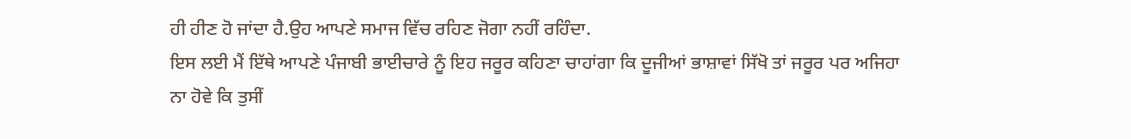ਹੀ ਹੀਣ ਹੋ ਜਾਂਦਾ ਹੈ.ਉਹ ਆਪਣੇ ਸਮਾਜ ਵਿੱਚ ਰਹਿਣ ਜੋਗਾ ਨਹੀਂ ਰਹਿੰਦਾ.
ਇਸ ਲਈ ਮੈਂ ਇੱਥੇ ਆਪਣੇ ਪੰਜਾਬੀ ਭਾਈਚਾਰੇ ਨੂੰ ਇਹ ਜਰੂਰ ਕਹਿਣਾ ਚਾਹਾਂਗਾ ਕਿ ਦੂਜੀਆਂ ਭਾਸ਼ਾਵਾਂ ਸਿੱਖੋ ਤਾਂ ਜਰੂਰ ਪਰ ਅਜਿਹਾ ਨਾ ਹੋਵੇ ਕਿ ਤੁਸੀਂ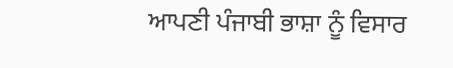ਆਪਣੀ ਪੰਜਾਬੀ ਭਾਸ਼ਾ ਨੂੰ ਵਿਸਾਰ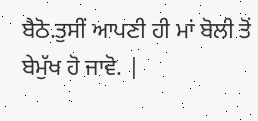ਬੈਠੋ.ਤੁਸੀਂ ਆਪਣੀ ਹੀ ਮਾਂ ਬੋਲੀ ਤੋਂ ਬੇਮੁੱਖ ਹੋ ਜਾਵੋ. |